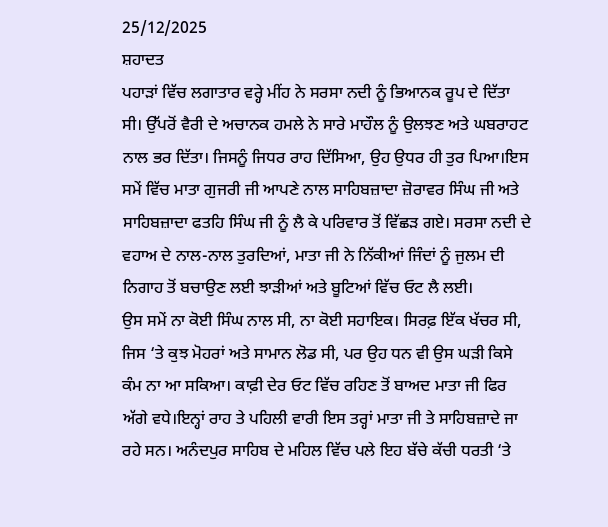25/12/2025
ਸ਼ਹਾਦਤ
ਪਹਾੜਾਂ ਵਿੱਚ ਲਗਾਤਾਰ ਵਰ੍ਹੇ ਮੀਂਹ ਨੇ ਸਰਸਾ ਨਦੀ ਨੂੰ ਭਿਆਨਕ ਰੂਪ ਦੇ ਦਿੱਤਾ ਸੀ। ਉੱਪਰੋਂ ਵੈਰੀ ਦੇ ਅਚਾਨਕ ਹਮਲੇ ਨੇ ਸਾਰੇ ਮਾਹੌਲ ਨੂੰ ਉਲਝਣ ਅਤੇ ਘਬਰਾਹਟ ਨਾਲ ਭਰ ਦਿੱਤਾ। ਜਿਸਨੂੰ ਜਿਧਰ ਰਾਹ ਦਿੱਸਿਆ, ਉਹ ਉਧਰ ਹੀ ਤੁਰ ਪਿਆ।ਇਸ ਸਮੇਂ ਵਿੱਚ ਮਾਤਾ ਗੁਜਰੀ ਜੀ ਆਪਣੇ ਨਾਲ ਸਾਹਿਬਜ਼ਾਦਾ ਜ਼ੋਰਾਵਰ ਸਿੰਘ ਜੀ ਅਤੇ ਸਾਹਿਬਜ਼ਾਦਾ ਫਤਹਿ ਸਿੰਘ ਜੀ ਨੂੰ ਲੈ ਕੇ ਪਰਿਵਾਰ ਤੋਂ ਵਿੱਛੜ ਗਏ। ਸਰਸਾ ਨਦੀ ਦੇ ਵਹਾਅ ਦੇ ਨਾਲ-ਨਾਲ ਤੁਰਦਿਆਂ, ਮਾਤਾ ਜੀ ਨੇ ਨਿੱਕੀਆਂ ਜਿੰਦਾਂ ਨੂੰ ਜੁਲਮ ਦੀ ਨਿਗਾਹ ਤੋਂ ਬਚਾਉਣ ਲਈ ਝਾੜੀਆਂ ਅਤੇ ਬੂਟਿਆਂ ਵਿੱਚ ਓਟ ਲੈ ਲਈ।
ਉਸ ਸਮੇਂ ਨਾ ਕੋਈ ਸਿੰਘ ਨਾਲ ਸੀ, ਨਾ ਕੋਈ ਸਹਾਇਕ। ਸਿਰਫ਼ ਇੱਕ ਖੱਚਰ ਸੀ, ਜਿਸ ‘ਤੇ ਕੁਝ ਮੋਹਰਾਂ ਅਤੇ ਸਾਮਾਨ ਲੋਡ ਸੀ, ਪਰ ਉਹ ਧਨ ਵੀ ਉਸ ਘੜੀ ਕਿਸੇ ਕੰਮ ਨਾ ਆ ਸਕਿਆ। ਕਾਫ਼ੀ ਦੇਰ ਓਟ ਵਿੱਚ ਰਹਿਣ ਤੋਂ ਬਾਅਦ ਮਾਤਾ ਜੀ ਫਿਰ ਅੱਗੇ ਵਧੇ।ਇਨ੍ਹਾਂ ਰਾਹ ਤੇ ਪਹਿਲੀ ਵਾਰੀ ਇਸ ਤਰ੍ਹਾਂ ਮਾਤਾ ਜੀ ਤੇ ਸਾਹਿਬਜ਼ਾਦੇ ਜਾ ਰਹੇ ਸਨ। ਅਨੰਦਪੁਰ ਸਾਹਿਬ ਦੇ ਮਹਿਲ ਵਿੱਚ ਪਲੇ ਇਹ ਬੱਚੇ ਕੱਚੀ ਧਰਤੀ ‘ਤੇ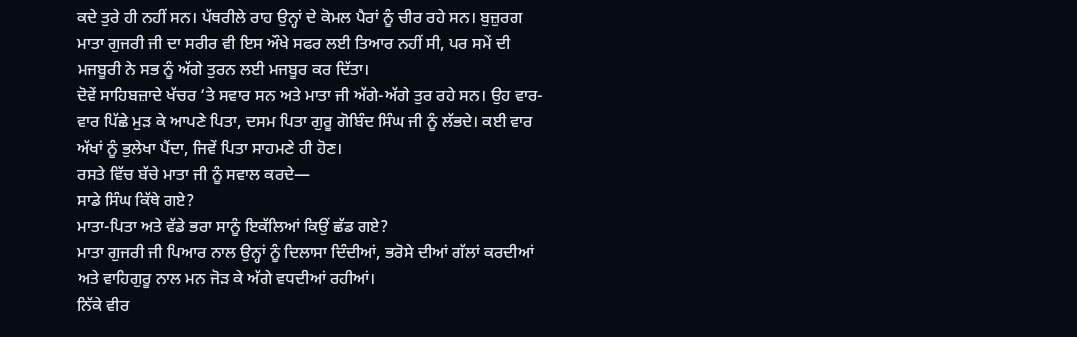ਕਦੇ ਤੁਰੇ ਹੀ ਨਹੀਂ ਸਨ। ਪੱਥਰੀਲੇ ਰਾਹ ਉਨ੍ਹਾਂ ਦੇ ਕੋਮਲ ਪੈਰਾਂ ਨੂੰ ਚੀਰ ਰਹੇ ਸਨ। ਬੁਜ਼ੁਰਗ ਮਾਤਾ ਗੁਜਰੀ ਜੀ ਦਾ ਸਰੀਰ ਵੀ ਇਸ ਔਖੇ ਸਫਰ ਲਈ ਤਿਆਰ ਨਹੀਂ ਸੀ, ਪਰ ਸਮੇਂ ਦੀ ਮਜਬੂਰੀ ਨੇ ਸਭ ਨੂੰ ਅੱਗੇ ਤੁਰਨ ਲਈ ਮਜਬੂਰ ਕਰ ਦਿੱਤਾ।
ਦੋਵੇਂ ਸਾਹਿਬਜ਼ਾਦੇ ਖੱਚਰ ‘ਤੇ ਸਵਾਰ ਸਨ ਅਤੇ ਮਾਤਾ ਜੀ ਅੱਗੇ-ਅੱਗੇ ਤੁਰ ਰਹੇ ਸਨ। ਉਹ ਵਾਰ-ਵਾਰ ਪਿੱਛੇ ਮੁੜ ਕੇ ਆਪਣੇ ਪਿਤਾ, ਦਸਮ ਪਿਤਾ ਗੁਰੂ ਗੋਬਿੰਦ ਸਿੰਘ ਜੀ ਨੂੰ ਲੱਭਦੇ। ਕਈ ਵਾਰ ਅੱਖਾਂ ਨੂੰ ਭੁਲੇਖਾ ਪੈਂਦਾ, ਜਿਵੇਂ ਪਿਤਾ ਸਾਹਮਣੇ ਹੀ ਹੋਣ।
ਰਸਤੇ ਵਿੱਚ ਬੱਚੇ ਮਾਤਾ ਜੀ ਨੂੰ ਸਵਾਲ ਕਰਦੇ—
ਸਾਡੇ ਸਿੰਘ ਕਿੱਥੇ ਗਏ?
ਮਾਤਾ-ਪਿਤਾ ਅਤੇ ਵੱਡੇ ਭਰਾ ਸਾਨੂੰ ਇਕੱਲਿਆਂ ਕਿਉਂ ਛੱਡ ਗਏ?
ਮਾਤਾ ਗੁਜਰੀ ਜੀ ਪਿਆਰ ਨਾਲ ਉਨ੍ਹਾਂ ਨੂੰ ਦਿਲਾਸਾ ਦਿੰਦੀਆਂ, ਭਰੋਸੇ ਦੀਆਂ ਗੱਲਾਂ ਕਰਦੀਆਂ ਅਤੇ ਵਾਹਿਗੁਰੂ ਨਾਲ ਮਨ ਜੋੜ ਕੇ ਅੱਗੇ ਵਧਦੀਆਂ ਰਹੀਆਂ।
ਨਿੱਕੇ ਵੀਰ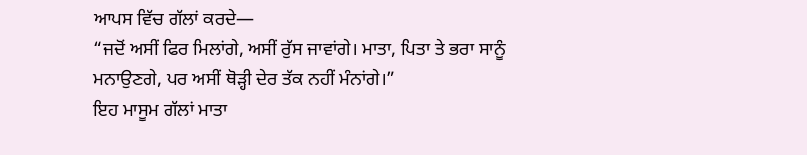ਆਪਸ ਵਿੱਚ ਗੱਲਾਂ ਕਰਦੇ—
“ਜਦੋਂ ਅਸੀਂ ਫਿਰ ਮਿਲਾਂਗੇ, ਅਸੀਂ ਰੁੱਸ ਜਾਵਾਂਗੇ। ਮਾਤਾ, ਪਿਤਾ ਤੇ ਭਰਾ ਸਾਨੂੰ ਮਨਾਉਣਗੇ, ਪਰ ਅਸੀਂ ਥੋੜ੍ਹੀ ਦੇਰ ਤੱਕ ਨਹੀਂ ਮੰਨਾਂਗੇ।”
ਇਹ ਮਾਸੂਮ ਗੱਲਾਂ ਮਾਤਾ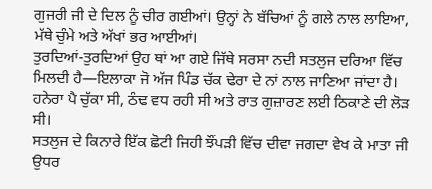ਗੁਜਰੀ ਜੀ ਦੇ ਦਿਲ ਨੂੰ ਚੀਰ ਗਈਆਂ। ਉਨ੍ਹਾਂ ਨੇ ਬੱਚਿਆਂ ਨੂੰ ਗਲੇ ਨਾਲ ਲਾਇਆ, ਮੱਥੇ ਚੁੰਮੇ ਅਤੇ ਅੱਖਾਂ ਭਰ ਆਈਆਂ।
ਤੁਰਦਿਆਂ-ਤੁਰਦਿਆਂ ਉਹ ਥਾਂ ਆ ਗਏ ਜਿੱਥੇ ਸਰਸਾ ਨਦੀ ਸਤਲੁਜ ਦਰਿਆ ਵਿੱਚ ਮਿਲਦੀ ਹੈ—ਇਲਾਕਾ ਜੋ ਅੱਜ ਪਿੰਡ ਚੱਕ ਢੇਰਾ ਦੇ ਨਾਂ ਨਾਲ ਜਾਣਿਆ ਜਾਂਦਾ ਹੈ। ਹਨੇਰਾ ਪੈ ਚੁੱਕਾ ਸੀ, ਠੰਢ ਵਧ ਰਹੀ ਸੀ ਅਤੇ ਰਾਤ ਗੁਜ਼ਾਰਣ ਲਈ ਠਿਕਾਣੇ ਦੀ ਲੋੜ ਸੀ।
ਸਤਲੁਜ ਦੇ ਕਿਨਾਰੇ ਇੱਕ ਛੋਟੀ ਜਿਹੀ ਝੌਂਪੜੀ ਵਿੱਚ ਦੀਵਾ ਜਗਦਾ ਵੇਖ ਕੇ ਮਾਤਾ ਜੀ ਉਧਰ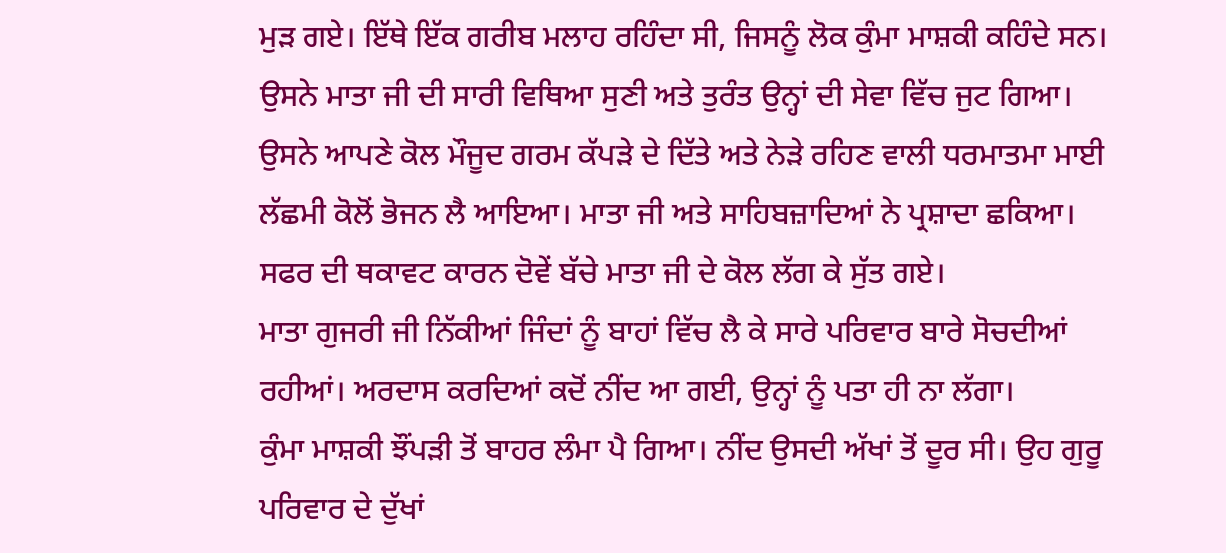ਮੁੜ ਗਏ। ਇੱਥੇ ਇੱਕ ਗਰੀਬ ਮਲਾਹ ਰਹਿੰਦਾ ਸੀ, ਜਿਸਨੂੰ ਲੋਕ ਕੁੰਮਾ ਮਾਸ਼ਕੀ ਕਹਿੰਦੇ ਸਨ। ਉਸਨੇ ਮਾਤਾ ਜੀ ਦੀ ਸਾਰੀ ਵਿਥਿਆ ਸੁਣੀ ਅਤੇ ਤੁਰੰਤ ਉਨ੍ਹਾਂ ਦੀ ਸੇਵਾ ਵਿੱਚ ਜੁਟ ਗਿਆ।
ਉਸਨੇ ਆਪਣੇ ਕੋਲ ਮੌਜੂਦ ਗਰਮ ਕੱਪੜੇ ਦੇ ਦਿੱਤੇ ਅਤੇ ਨੇੜੇ ਰਹਿਣ ਵਾਲੀ ਧਰਮਾਤਮਾ ਮਾਈ ਲੱਛਮੀ ਕੋਲੋਂ ਭੋਜਨ ਲੈ ਆਇਆ। ਮਾਤਾ ਜੀ ਅਤੇ ਸਾਹਿਬਜ਼ਾਦਿਆਂ ਨੇ ਪ੍ਰਸ਼ਾਦਾ ਛਕਿਆ। ਸਫਰ ਦੀ ਥਕਾਵਟ ਕਾਰਨ ਦੋਵੇਂ ਬੱਚੇ ਮਾਤਾ ਜੀ ਦੇ ਕੋਲ ਲੱਗ ਕੇ ਸੁੱਤ ਗਏ।
ਮਾਤਾ ਗੁਜਰੀ ਜੀ ਨਿੱਕੀਆਂ ਜਿੰਦਾਂ ਨੂੰ ਬਾਹਾਂ ਵਿੱਚ ਲੈ ਕੇ ਸਾਰੇ ਪਰਿਵਾਰ ਬਾਰੇ ਸੋਚਦੀਆਂ ਰਹੀਆਂ। ਅਰਦਾਸ ਕਰਦਿਆਂ ਕਦੋਂ ਨੀਂਦ ਆ ਗਈ, ਉਨ੍ਹਾਂ ਨੂੰ ਪਤਾ ਹੀ ਨਾ ਲੱਗਾ।
ਕੁੰਮਾ ਮਾਸ਼ਕੀ ਝੌਂਪੜੀ ਤੋਂ ਬਾਹਰ ਲੰਮਾ ਪੈ ਗਿਆ। ਨੀਂਦ ਉਸਦੀ ਅੱਖਾਂ ਤੋਂ ਦੂਰ ਸੀ। ਉਹ ਗੁਰੂ ਪਰਿਵਾਰ ਦੇ ਦੁੱਖਾਂ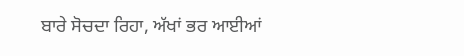ਬਾਰੇ ਸੋਚਦਾ ਰਿਹਾ, ਅੱਖਾਂ ਭਰ ਆਈਆਂ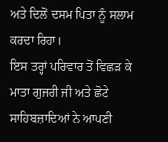ਅਤੇ ਦਿਲੋਂ ਦਸਮ ਪਿਤਾ ਨੂੰ ਸਲਾਮ ਕਰਦਾ ਰਿਹਾ।
ਇਸ ਤਰ੍ਹਾਂ ਪਰਿਵਾਰ ਤੋਂ ਵਿਛੜ ਕੇ ਮਾਤਾ ਗੁਜਰੀ ਜੀ ਅਤੇ ਛੋਟੇ ਸਾਹਿਬਜ਼ਾਦਿਆਂ ਨੇ ਆਪਣੀ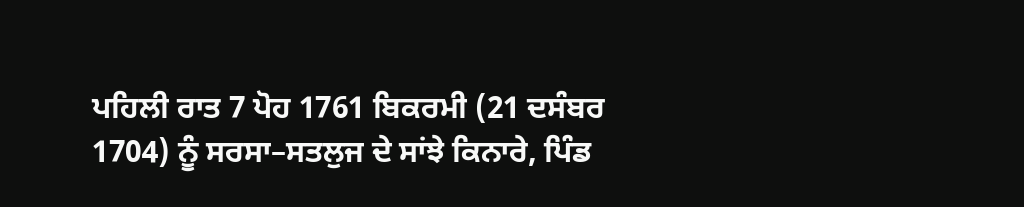ਪਹਿਲੀ ਰਾਤ 7 ਪੋਹ 1761 ਬਿਕਰਮੀ (21 ਦਸੰਬਰ 1704) ਨੂੰ ਸਰਸਾ–ਸਤਲੁਜ ਦੇ ਸਾਂਝੇ ਕਿਨਾਰੇ, ਪਿੰਡ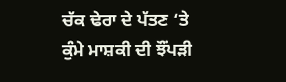ਚੱਕ ਢੇਰਾ ਦੇ ਪੱਤਣ ‘ਤੇ ਕੁੰਮੇ ਮਾਸ਼ਕੀ ਦੀ ਝੌਂਪੜੀ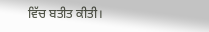ਵਿੱਚ ਬਤੀਤ ਕੀਤੀ।